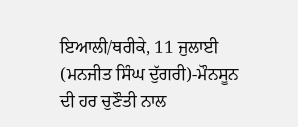ਇਆਲੀ/ਥਰੀਕੇ, 11 ਜੁਲਾਈ (ਮਨਜੀਤ ਸਿੰਘ ਦੁੱਗਰੀ)-ਮੌਨਸੂਨ ਦੀ ਹਰ ਚੁਣੌਤੀ ਨਾਲ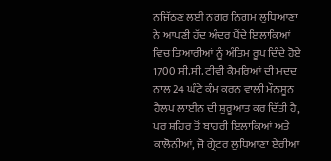ਨਜਿੱਠਣ ਲਈ ਨਗਰ ਨਿਗਮ ਲੁਧਿਆਣਾ ਨੇ ਆਪਣੀ ਹੱਦ ਅੰਦਰ ਪੈਂਦੇ ਇਲਾਕਿਆਂ ਵਿਚ ਤਿਆਰੀਆਂ ਨੂੰ ਅੰਤਿਮ ਰੂਪ ਦਿੰਦੇ ਹੋਏ 1700 ਸੀ.ਸੀ. ਟੀਵੀ ਕੈਮਰਿਆਂ ਦੀ ਮਦਦ ਨਾਲ 24 ਘੰਟੇ ਕੰਮ ਕਰਨ ਵਾਲੀ ਮੌਨਸੂਨ ਹੈਲਪ ਲਾਈਨ ਦੀ ਸ਼ੁਰੂਆਤ ਕਰ ਦਿੱਤੀ ਹੈ, ਪਰ ਸ਼ਹਿਰ ਤੋਂ ਬਾਹਰੀ ਇਲਾਕਿਆਂ ਅਤੇ ਕਾਲੋਨੀਆਂ, ਜੋ ਗ੍ਰੇਟਰ ਲੁਧਿਆਣਾ ਏਰੀਆ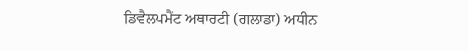ਡਿਵੈਲਪਮੈਂਟ ਅਥਾਰਟੀ (ਗਲਾਡਾ) ਅਧੀਨ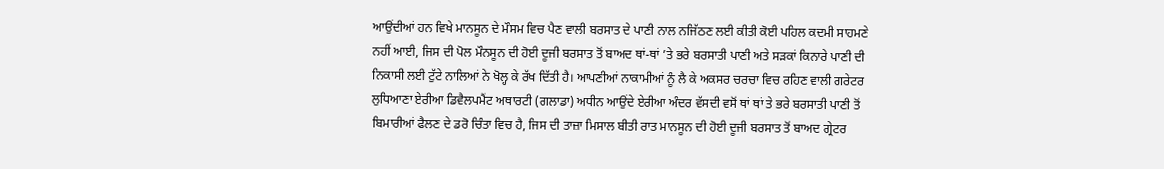ਆਉਂਦੀਆਂ ਹਨ ਵਿਖੇ ਮਾਨਸੂਨ ਦੇ ਮੌਸਮ ਵਿਚ ਪੈਣ ਵਾਲੀ ਬਰਸਾਤ ਦੇ ਪਾਣੀ ਨਾਲ ਨਜਿੱਠਣ ਲਈ ਕੀਤੀ ਕੋਈ ਪਹਿਲ ਕਦਮੀ ਸਾਹਮਣੇ ਨਹੀਂ ਆਈ, ਜਿਸ ਦੀ ਪੋਲ ਮੌਨਸੂਨ ਦੀ ਹੋਈ ਦੂਜੀ ਬਰਸਾਤ ਤੋਂ ਬਾਅਦ ਥਾਂ-ਥਾਂ ’ਤੇ ਭਰੇ ਬਰਸਾਤੀ ਪਾਣੀ ਅਤੇ ਸੜਕਾਂ ਕਿਨਾਰੇ ਪਾਣੀ ਦੀ ਨਿਕਾਸੀ ਲਈ ਟੁੱਟੇ ਨਾਲਿਆਂ ਨੇ ਖੋਲ੍ਹ ਕੇ ਰੱਖ ਦਿੱਤੀ ਹੈ। ਆਪਣੀਆਂ ਨਾਕਾਮੀਆਂ ਨੂੰ ਲੈ ਕੇ ਅਕਸਰ ਚਰਚਾ ਵਿਚ ਰਹਿਣ ਵਾਲੀ ਗਰੇਟਰ ਲੁਧਿਆਣਾ ਏਰੀਆ ਡਿਵੈਲਪਮੈਂਟ ਅਥਾਰਟੀ (ਗਲਾਡਾ) ਅਧੀਨ ਆਉਂਦੇ ਏਰੀਆ ਅੰਦਰ ਵੱਸਦੀ ਵਸੋਂ ਥਾਂ ਥਾਂ ਤੇ ਭਰੇ ਬਰਸਾਤੀ ਪਾਣੀ ਤੋਂ ਬਿਮਾਰੀਆਂ ਫੈਲਣ ਦੇ ਡਰੋ ਚਿੰਤਾ ਵਿਚ ਹੈ, ਜਿਸ ਦੀ ਤਾਜ਼ਾ ਮਿਸਾਲ ਬੀਤੀ ਰਾਤ ਮਾਨਸੂਨ ਦੀ ਹੋਈ ਦੂਜੀ ਬਰਸਾਤ ਤੋਂ ਬਾਅਦ ਗ੍ਰੇਟਰ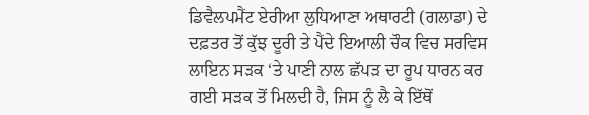ਡਿਵੈਲਪਮੈਂਟ ਏਰੀਆ ਲੁਧਿਆਣਾ ਅਥਾਰਟੀ (ਗਲਾਡਾ) ਦੇ ਦਫ਼ਤਰ ਤੋਂ ਕੁੱਝ ਦੂਰੀ ਤੇ ਪੈਂਦੇ ਇਆਲੀ ਚੌਕ ਵਿਚ ਸਰਵਿਸ ਲਾਇਨ ਸੜਕ ‘ਤੇ ਪਾਣੀ ਨਾਲ ਛੱਪੜ ਦਾ ਰੂਪ ਧਾਰਨ ਕਰ ਗਈ ਸੜਕ ਤੋਂ ਮਿਲਦੀ ਹੈ, ਜਿਸ ਨੂੰ ਲੈ ਕੇ ਇੱਥੋਂ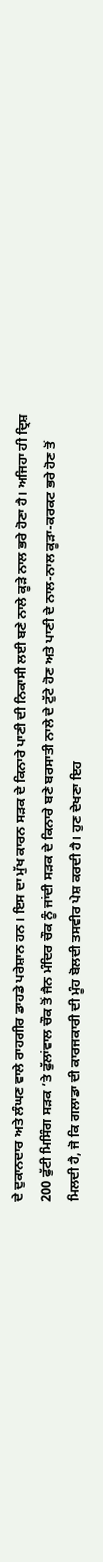ਦੇ ਦੁਕਾਨਦਾਰ ਅਤੇ ਲੰਘਣ ਵਾਲੇ ਰਾਹਗੀਰ ਡਾਹਡੇ ਪਰੇਸ਼ਾਨ ਹਨ। ਇਸ ਦਾ ਮੁੱਖ ਕਾਰਨ ਸੜਕ ਦੇ ਕਿਨਾਰੇ ਪਾਣੀ ਦੀ ਨਿਕਾਸੀ ਲਈ ਬਣੇ ਨਾਲੇ ਕੂੜੇ ਨਾਲ ਭਰੇ ਹੋਣਾ ਹੈ। ਅਜਿਹਾ ਹੀ ਦ੍ਰਿਸ਼ 200 ਫੁੱਟੀ ਮਿਸਿੰਗ ਸੜਕ ’ਤੇ ਫੁੱਲਾਂਵਾਲ ਚੌਕ ਤੋਂ ਜੈਨ ਮੰਦਿਰ ਚੌਕ ਨੂੰ ਜਾਂਦੀ ਸੜਕ ਦੇ ਕਿਨਾਰੇ ਬਣੇ ਬਰਸਾਤੀ ਨਾਲੇ ਦੇ ਟੁੱਟੇ ਹੋਣ ਅਤੇ ਪਾਣੀ ਦੇ ਨਾਲ-ਨਾਲ ਕੂੜਾ-ਕਰਕਟ ਭਰੇ ਹੋਣ ਤੋਂ ਮਿਲਦੀ ਹੈ, ਜੋ ਕਿ ਗਲਾਡਾ ਦੀ ਕਾਰਜਕਾਰੀ ਦੀ ਮੂੰਹ ਬੋਲਦੀ ਤਸਵੀਰ ਪੇਸ਼ ਕਰਦੀ ਹੈ। ਹੁਣ ਦੇਖਣਾ ਇਹ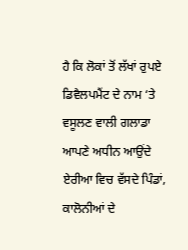ਹੈ ਕਿ ਲੋਕਾਂ ਤੋਂ ਲੱਖਾਂ ਰੁਪਏ ਡਿਵੈਲਪਮੈਂਟ ਦੇ ਨਾਮ ‘ਤੇ ਵਸੂਲਣ ਵਾਲੀ ਗਲਾਡਾ ਆਪਣੇ ਅਧੀਨ ਆਉਂਦੇ ਏਰੀਆ ਵਿਚ ਵੱਸਦੇ ਪਿੰਡਾਂ, ਕਾਲੋਨੀਆਂ ਦੇ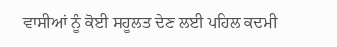ਵਾਸੀਆਂ ਨੂੰ ਕੋਈ ਸਹੂਲਤ ਦੇਣ ਲਈ ਪਹਿਲ ਕਦਮੀ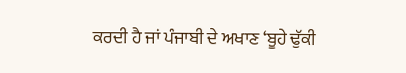ਕਰਦੀ ਹੈ ਜਾਂ ਪੰਜਾਬੀ ਦੇ ਅਖਾਣ ‘ਬੂਹੇ ਢੁੱਕੀ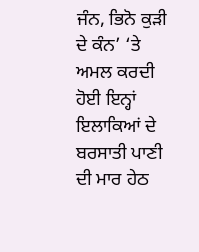ਜੰਨ, ਭਿਨੋ ਕੁੜੀ ਦੇ ਕੰਨ’ ‘ਤੇ ਅਮਲ ਕਰਦੀ ਹੋਈ ਇਨ੍ਹਾਂ ਇਲਾਕਿਆਂ ਦੇ ਬਰਸਾਤੀ ਪਾਣੀ ਦੀ ਮਾਰ ਹੇਠ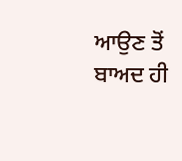ਆਉਣ ਤੋਂ ਬਾਅਦ ਹੀ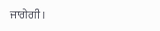ਜਾਗੇਗੀ।